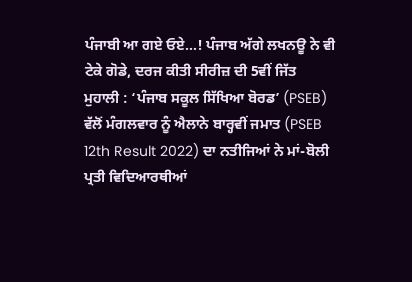ਪੰਜਾਬੀ ਆ ਗਏ ਓਏ…! ਪੰਜਾਬ ਅੱਗੇ ਲਖਨਊ ਨੇ ਵੀ ਟੇਕੇ ਗੋਡੇ, ਦਰਜ ਕੀਤੀ ਸੀਰੀਜ਼ ਦੀ 5ਵੀਂ ਜਿੱਤ
ਮੁਹਾਲੀ : ‘ਪੰਜਾਬ ਸਕੂਲ ਸਿੱਖਿਆ ਬੋਰਡ’ (PSEB) ਵੱਲੋਂ ਮੰਗਲਵਾਰ ਨੂੰ ਐਲਾਨੇ ਬਾਰ੍ਹਵੀਂ ਜਮਾਤ (PSEB 12th Result 2022) ਦਾ ਨਤੀਜਿਆਂ ਨੇ ਮਾਂ-ਬੋਲੀ ਪ੍ਰਤੀ ਵਿਦਿਆਰਥੀਆਂ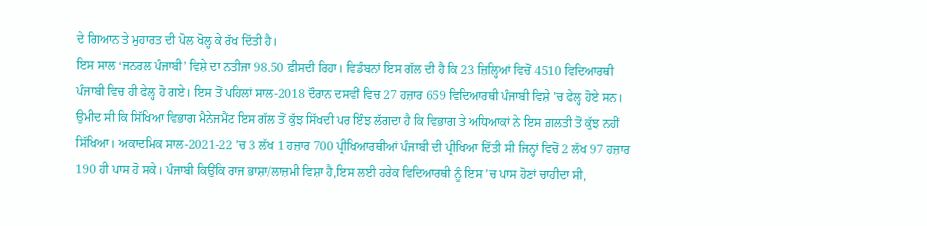ਦੇ ਗਿਆਨ ਤੇ ਮੁਹਾਰਤ ਦੀ ਪੋਲ ਖੋਲ੍ਹ ਕੇ ਰੱਖ ਦਿੱਤੀ ਹੈ।
ਇਸ ਸਾਲ ‘ਜਨਰਲ ਪੰਜਾਬੀ’ ਵਿਸ਼ੇ ਦਾ ਨਤੀਜਾ 98.50 ਫ਼ੀਸਦੀ ਰਿਹਾ। ਵਿਡੰਬਨਾਂ ਇਸ ਗੱਲ ਦੀ ਹੈ ਕਿ 23 ਜ਼ਿਲ੍ਹਿਆਂ ਵਿਚੋਂ 4510 ਵਿਦਿਆਰਥੀ ਪੰਜਾਬੀ ਵਿਚ ਹੀ ਫੇਲ੍ਹ ਹੋ ਗਏ। ਇਸ ਤੋਂ ਪਹਿਲਾਂ ਸਾਲ-2018 ਦੌਰਾਨ ਦਸਵੀਂ ਵਿਚ 27 ਹਜ਼ਾਰ 659 ਵਿਦਿਆਰਥੀ ਪੰਜਾਬੀ ਵਿਸ਼ੇ ’ਚ ਫੇਲ੍ਹ ਹੋਏ ਸਨ। ਉਮੀਦ ਸੀ ਕਿ ਸਿੱਖਿਆ ਵਿਭਾਗ ਮੈਨੇਜਮੈਂਟ ਇਸ ਗੱਲ ਤੋਂ ਕੁੱਝ ਸਿੱਖਦੀ ਪਰ ਇੰਝ ਲੱਗਦਾ ਹੈ ਕਿ ਵਿਭਾਗ ਤੇ ਅਧਿਆਕਾਂ ਨੇ ਇਸ ਗ਼ਲਤੀ ਤੋਂ ਕੁੱਝ ਨਹੀਂ ਸਿੱਖਿਆ। ਅਕਾਦਮਿਕ ਸਾਲ-2021-22 ’ਚ 3 ਲੱਖ 1 ਹਜ਼ਾਰ 700 ਪ੍ਰੀਖਿਆਰਥੀਆਂ ਪੰਜਾਬੀ ਦੀ ਪ੍ਰੀਖਿਆ ਦਿੱਤੀ ਸੀ ਜਿਨ੍ਹਾਂ ਵਿਚੋਂ 2 ਲੱਖ 97 ਹਜ਼ਾਰ 190 ਹੀ ਪਾਸ ਹੋ ਸਕੇ। ਪੰਜਾਬੀ ਕਿਉਂਕਿ ਰਾਜ ਭਾਸ਼ਾ/ਲਾਜ਼ਮੀ ਵਿਸ਼ਾ ਹੈ,ਇਸ ਲਈ ਹਰੇਕ ਵਿਦਿਆਰਥੀ ਨੂੰ ਇਸ ’ਚ ਪਾਸ ਹੋਣਾਂ ਚਾਹੀਦਾ ਸੀ,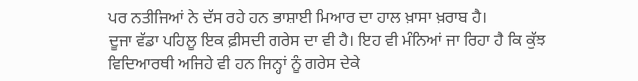ਪਰ ਨਤੀਜਿਆਂ ਨੇ ਦੱਸ ਰਹੇ ਹਨ ਭਾਸ਼ਾਈ ਮਿਆਰ ਦਾ ਹਾਲ ਖ਼ਾਸਾ ਖ਼ਰਾਬ ਹੈ।
ਦੂਜਾ ਵੱਡਾ ਪਹਿਲੂ ਇਕ ਫ਼ੀਸਦੀ ਗਰੇਸ ਦਾ ਵੀ ਹੈ। ਇਹ ਵੀ ਮੰਨਿਆਂ ਜਾ ਰਿਹਾ ਹੈ ਕਿ ਕੁੱਝ ਵਿਦਿਆਰਥੀ ਅਜਿਹੇ ਵੀ ਹਨ ਜਿਨ੍ਹਾਂ ਨੂੰ ਗਰੇਸ ਦੇਕੇ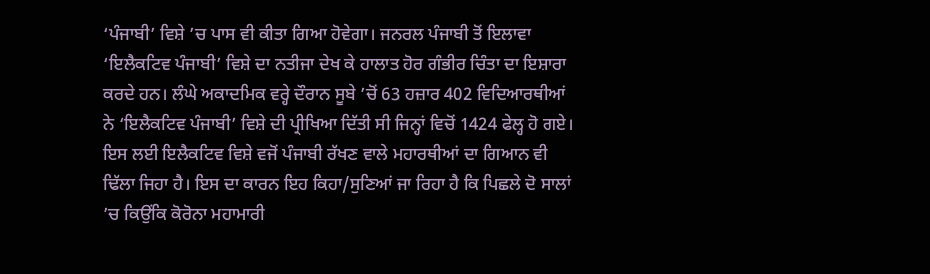‘ਪੰਜਾਬੀ’ ਵਿਸ਼ੇ ’ਚ ਪਾਸ ਵੀ ਕੀਤਾ ਗਿਆ ਹੋਵੇਗਾ। ਜਨਰਲ ਪੰਜਾਬੀ ਤੋਂ ਇਲਾਵਾ ‘ਇਲੈਕਟਿਵ ਪੰਜਾਬੀ’ ਵਿਸ਼ੇ ਦਾ ਨਤੀਜਾ ਦੇਖ ਕੇ ਹਾਲਾਤ ਹੋਰ ਗੰਭੀਰ ਚਿੰਤਾ ਦਾ ਇਸ਼ਾਰਾ ਕਰਦੇ ਹਨ। ਲੰਘੇ ਅਕਾਦਮਿਕ ਵਰ੍ਹੇ ਦੌਰਾਨ ਸੂਬੇ ’ਚੋਂ 63 ਹਜ਼ਾਰ 402 ਵਿਦਿਆਰਥੀਆਂ ਨੇ ‘ਇਲੈਕਟਿਵ ਪੰਜਾਬੀ’ ਵਿਸ਼ੇ ਦੀ ਪ੍ਰੀਖਿਆ ਦਿੱਤੀ ਸੀ ਜਿਨ੍ਹਾਂ ਵਿਚੋਂ 1424 ਫੇਲ੍ਹ ਹੋ ਗਏ। ਇਸ ਲਈ ਇਲੈਕਟਿਵ ਵਿਸ਼ੇ ਵਜੋਂ ਪੰਜਾਬੀ ਰੱਖਣ ਵਾਲੇ ਮਹਾਰਥੀਆਂ ਦਾ ਗਿਆਨ ਵੀ ਢਿੱਲਾ ਜਿਹਾ ਹੈ। ਇਸ ਦਾ ਕਾਰਨ ਇਹ ਕਿਹਾ/ਸੁਣਿਆਂ ਜਾ ਰਿਹਾ ਹੈ ਕਿ ਪਿਛਲੇ ਦੋ ਸਾਲਾਂ ’ਚ ਕਿਉਂਕਿ ਕੋਰੋਨਾ ਮਹਾਮਾਰੀ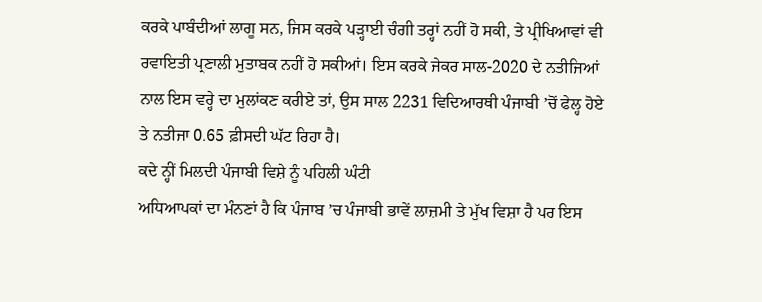ਕਰਕੇ ਪਾਬੰਦੀਆਂ ਲਾਗੂ ਸਨ, ਜਿਸ ਕਰਕੇ ਪਡ਼੍ਹਾਈ ਚੰਗੀ ਤਰ੍ਹਾਂ ਨਹੀਂ ਹੋ ਸਕੀ, ਤੇ ਪ੍ਰੀਖਿਆਵਾਂ ਵੀ ਰਵਾਇਤੀ ਪ੍ਰਣਾਲੀ ਮੁਤਾਬਕ ਨਹੀਂ ਹੋ ਸਕੀਆਂ। ਇਸ ਕਰਕੇ ਜੇਕਰ ਸਾਲ-2020 ਦੇ ਨਤੀਜਿਆਂ ਨਾਲ ਇਸ ਵਰ੍ਹੇ ਦਾ ਮੁਲਾਂਕਣ ਕਰੀਏ ਤਾਂ, ਉਸ ਸਾਲ 2231 ਵਿਦਿਆਰਥੀ ਪੰਜਾਬੀ ’ਚੋਂ ਫੇਲ੍ਹ ਹੋਏ ਤੇ ਨਤੀਜਾ 0.65 ਫ਼ੀਸਦੀ ਘੱਟ ਰਿਹਾ ਹੈ।
ਕਦੇ ਨ੍ਹੀਂ ਮਿਲਦੀ ਪੰਜਾਬੀ ਵਿਸ਼ੇ ਨੂੰ ਪਹਿਲੀ ਘੰਟੀ
ਅਧਿਆਪਕਾਂ ਦਾ ਮੰਨਣਾਂ ਹੈ ਕਿ ਪੰਜਾਬ ’ਚ ਪੰਜਾਬੀ ਭਾਵੇਂ ਲਾਜ਼ਮੀ ਤੇ ਮੁੱਖ ਵਿਸ਼ਾ ਹੈ ਪਰ ਇਸ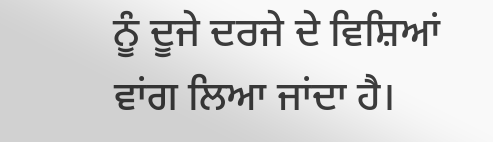ਨੂੰ ਦੂਜੇ ਦਰਜੇ ਦੇ ਵਿਸ਼ਿਆਂ ਵਾਂਗ ਲਿਆ ਜਾਂਦਾ ਹੈ।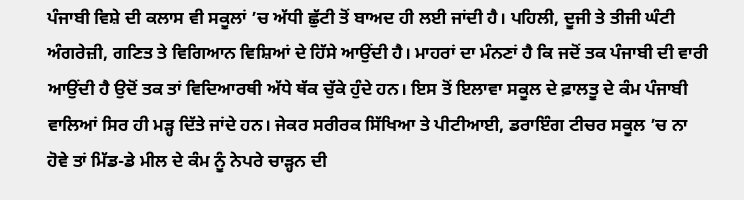ਪੰਜਾਬੀ ਵਿਸ਼ੇ ਦੀ ਕਲਾਸ ਵੀ ਸਕੂਲਾਂ ’ਚ ਅੱਧੀ ਛੁੱਟੀ ਤੋਂ ਬਾਅਦ ਹੀ ਲਈ ਜਾਂਦੀ ਹੈ। ਪਹਿਲੀ, ਦੂਜੀ ਤੇ ਤੀਜੀ ਘੰਟੀ ਅੰਗਰੇਜ਼ੀ, ਗਣਿਤ ਤੇ ਵਿਗਿਆਨ ਵਿਸ਼ਿਆਂ ਦੇ ਹਿੱਸੇ ਆਉਂਦੀ ਹੈ। ਮਾਹਰਾਂ ਦਾ ਮੰਨਣਾਂ ਹੈ ਕਿ ਜਦੋਂ ਤਕ ਪੰਜਾਬੀ ਦੀ ਵਾਰੀ ਆਉਂਦੀ ਹੈ ਉਦੋਂ ਤਕ ਤਾਂ ਵਿਦਿਆਰਥੀ ਅੱਧੇ ਥੱਕ ਚੁੱਕੇ ਹੁੰਦੇ ਹਨ। ਇਸ ਤੋਂ ਇਲਾਵਾ ਸਕੂਲ ਦੇ ਫ਼ਾਲਤੂ ਦੇ ਕੰਮ ਪੰਜਾਬੀ ਵਾਲਿਆਂ ਸਿਰ ਹੀ ਮਡ਼੍ਹ ਦਿੱਤੇ ਜਾਂਦੇ ਹਨ। ਜੇਕਰ ਸਰੀਰਕ ਸਿੱਖਿਆ ਤੇ ਪੀਟੀਆਈ, ਡਰਾਇੰਗ ਟੀਚਰ ਸਕੂਲ ’ਚ ਨਾ ਹੋਵੇ ਤਾਂ ਮਿੱਡ-ਡੇ ਮੀਲ ਦੇ ਕੰਮ ਨੂੰ ਨੇਪਰੇ ਚਾਡ਼੍ਹਨ ਦੀ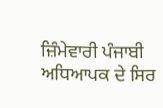ਜ਼ਿੰਮੇਵਾਰੀ ਪੰਜਾਬੀ ਅਧਿਆਪਕ ਦੇ ਸਿਰ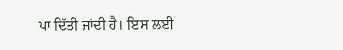ਪਾ ਦਿੱਤੀ ਜਾਂਦੀ ਹੈ। ਇਸ ਲਈ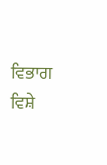ਵਿਭਾਗ ਵਿਸ਼ੇ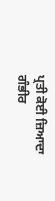ਪ੍ਰਤੀ ਕੋਈ ਜ਼ਿਆਦਾ ਗੰਭੀਰ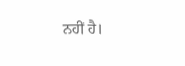ਨਹੀਂ ਹੈ।